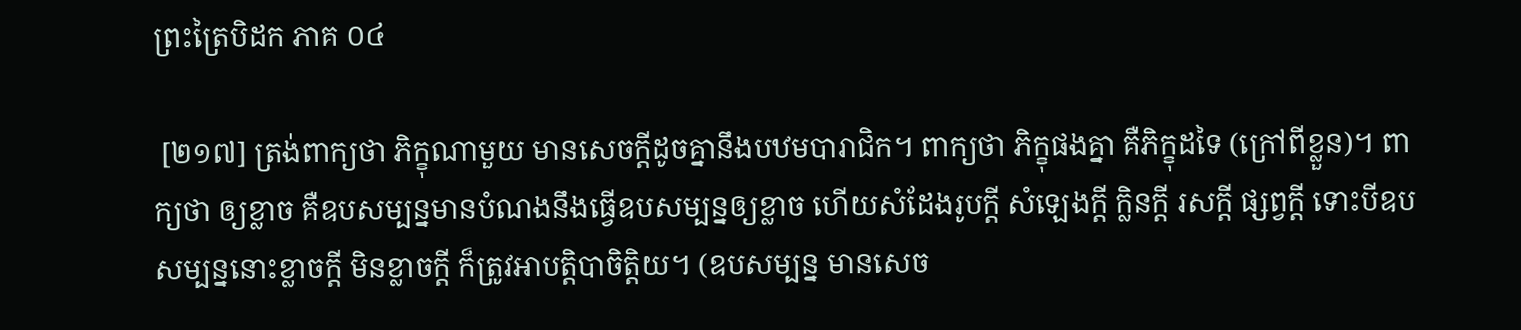ព្រះត្រៃបិដក ភាគ ០៤

 [២១៧] ត្រង់ពាក្យថា ភិក្ខុណាមួយ មានសេចក្តីដូចគ្នានឹងបឋមបារាជិក។ ពាក្យថា ភិក្ខុផងគ្នា គឺភិក្ខុដទៃ (ក្រៅពីខ្លួន)។ ពាក្យថា ឲ្យខ្លាច គឺឧបសម្បន្នមានបំណងនឹងធ្វើឧបសម្បន្នឲ្យខ្លាច ហើយសំដែងរូបក្តី សំឡេងក្តី ក្លិនក្តី រសក្តី ផ្សព្វក្តី ទោះបីឧបសម្បន្ននោះខ្លាចក្តី មិនខ្លាចក្តី ក៏ត្រូវអាបត្តិបាចិត្តិយ។ (ឧបសម្បន្ន មានសេច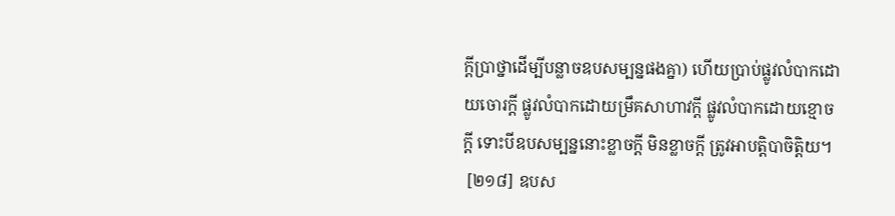ក្តីប្រាថ្នាដើម្បីបន្លាចឧបសម្បន្នផងគ្នា) ហើយប្រាប់ផ្លូវលំបាកដោយចោរក្តី ផ្លូវលំបាកដោយម្រឹគសាហាវក្តី ផ្លូវលំបាកដោយខ្មោចក្តី ទោះបីឧបសម្បន្ននោះខ្លាចក្តី មិនខ្លាចក្តី ត្រូវអាបត្តិបាចិត្តិយ។
 [២១៨] ឧបស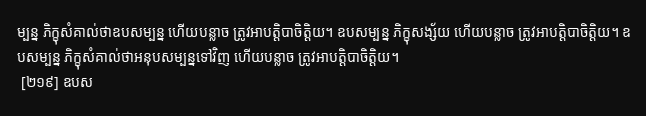ម្បន្ន ភិក្ខុសំគាល់ថាឧបសម្បន្ន ហើយបន្លាច ត្រូវអាបត្តិបាចិត្តិយ។ ឧបសម្បន្ន ភិក្ខុសង្ស័យ ហើយបន្លាច ត្រូវអាបត្តិបាចិត្តិយ។ ឧបសម្បន្ន ភិក្ខុសំគាល់ថាអនុបសម្បន្នទៅវិញ ហើយបន្លាច ត្រូវអាបត្តិបាចិត្តិយ។
 [២១៩] ឧបស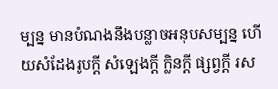ម្បន្ន មានបំណងនឹងបន្លាចអនុបសម្បន្ន ហើយសំដែងរូបក្តី សំឡេងក្តី ក្លិនក្តី ផ្សព្វក្តី រស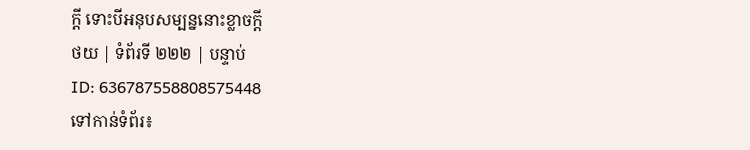ក្តី ទោះបីអនុបសម្បន្ននោះខ្លាចក្តី
ថយ | ទំព័រទី ២២២ | បន្ទាប់
ID: 636787558808575448
ទៅកាន់ទំព័រ៖